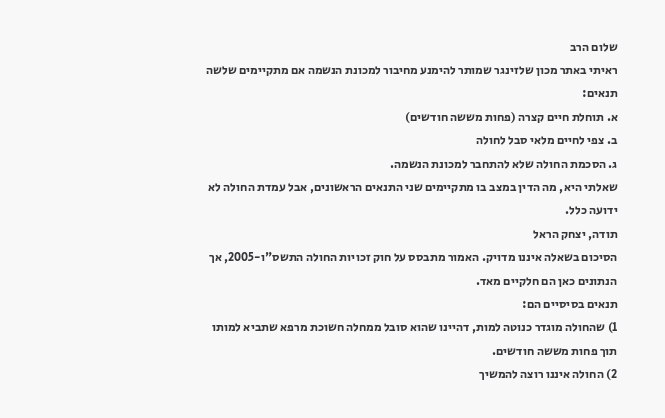שלום הרב
ראיתי באתר מכון שלזינגר שמותר להימנע מחיבור למכונת הנשמה אם מתקיימים שלשה תנאים:
א. תוחלת חיים קצרה (פחות מששה חודשים)
ב. צפי לחיים מלאי סבל לחולה
ג. הסכמת החולה שלא להתחבר למכונת הנשמה.
שאלתי היא, מה הדין במצב בו מתקיימים שני התנאים הראשונים, אבל עמדת החולה לא ידועה כלל.
תודה, יצחק הראל
הסיכום בשאלה איננו מדויק. האמור מתבסס על חוק זכויות החולה התשס"ו-2005, אך הנתונים כאן הם חלקיים מאד.
תנאים בסיסיים הם:
1) שהחולה מוגדר כנוטה למות, דהיינו שהוא סובל ממחלה חשוכת מרפא שתביא למותו תוך פחות מששה חודשים.
2) החולה איננו רוצה להמשיך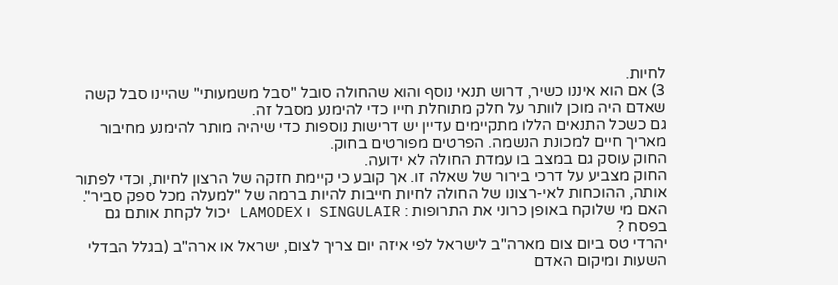לחיות.
3) אם הוא איננו כשיר, דרוש תנאי נוסף והוא שהחולה סובל "סבל משמעותי" שהיינו סבל קשה שאדם היה מוכן לוותר על חלק מתוחלת חייו כדי להימנע מסבל זה.
גם כשכל התנאים הללו מתקיימים עדיין יש דרישות נוספות כדי שיהיה מותר להימנע מחיבור מאריך חיים למכונת הנשמה. הפרטים מפורטים בחוק.
החוק עוסק גם במצב בו עמדת החולה לא ידועה.
החוק מצביע על דרכי בירור של שאלה זו. אך קובע כי קיימת חזקה של הרצון לחיות, וכדי לפתור אותה, ההוכחות לאי-רצונו של החולה לחיות חייבות להיות ברמה של "למעלה מכל ספק סביר".
האם מי שלוקח באופן כרוני את התרופות : SINGULAIR ו LAMODEX יכול לקחת אותם גם בפסח ?
יהרדי טס ביום צום מארה"ב לישראל לפי איזה יום צריך לצום, ישראל או ארה"ב (בגלל הבדלי השעות ומיקום האדם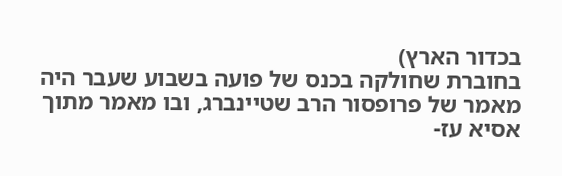בכדור הארץ)
בחוברת שחולקה בכנס של פועה בשבוע שעבר היה מאמר של פרופסור הרב שטיינברג, ובו מאמר מתוך אסיא עז-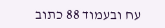עח ובעמוד 88 כתוב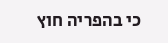כי בהפריה חוץ